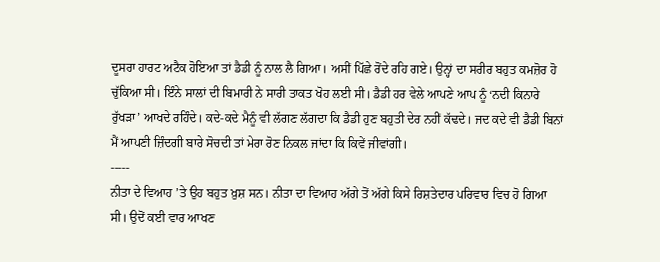ਦੂਸਰਾ ਹਾਰਟ ਅਟੈਕ ਹੋਇਆ ਤਾਂ ਡੈਡੀ ਨੂੰ ਨਾਲ ਲੈ ਗਿਆ। ਅਸੀਂ ਪਿੱਛੇ ਰੋਂਦੇ ਰਹਿ ਗਏ। ਉਨ੍ਹਾਂ ਦਾ ਸਰੀਰ ਬਹੁਤ ਕਮਜ਼ੋਰ ਹੋ ਚੁੱਕਿਆ ਸੀ। ਇੰਨੇ ਸਾਲਾਂ ਦੀ ਬਿਮਾਰੀ ਨੇ ਸਾਰੀ ਤਾਕਤ ਖੋਹ ਲਈ ਸੀ। ਡੈਡੀ ਹਰ ਵੇਲੇ ਆਪਣੇ ਆਪ ਨੂੰ ‘ਨਦੀ ਕਿਨਾਰੇ ਰੁੱਖੜਾ’ ਆਖਦੇ ਰਹਿੰਦੇ। ਕਦੇ-ਕਦੇ ਮੈਨੂੰ ਵੀ ਲੱਗਣ ਲੱਗਦਾ ਕਿ ਡੈਡੀ ਹੁਣ ਬਹੁਤੀ ਦੇਰ ਨਹੀਂ ਕੱਢਦੇ। ਜਦ ਕਦੇ ਵੀ ਡੈਡੀ ਬਿਨਾਂ ਮੈਂ ਆਪਣੀ ਜ਼ਿੰਦਗੀ ਬਾਰੇ ਸੋਚਦੀ ਤਾਂ ਮੇਰਾ ਰੋਣ ਨਿਕਲ ਜਾਂਦਾ ਕਿ ਕਿਵੇਂ ਜੀਵਾਂਗੀ।
-----
ਨੀਤਾ ਦੇ ਵਿਆਹ ’ਤੇ ਉਹ ਬਹੁਤ ਖ਼ੁਸ਼ ਸਨ। ਨੀਤਾ ਦਾ ਵਿਆਹ ਅੱਗੇ ਤੋਂ ਅੱਗੇ ਕਿਸੇ ਰਿਸ਼ਤੇਦਾਰ ਪਰਿਵਾਰ ਵਿਚ ਹੋ ਗਿਆ ਸੀ। ਉਦੋਂ ਕਈ ਵਾਰ ਆਖਣ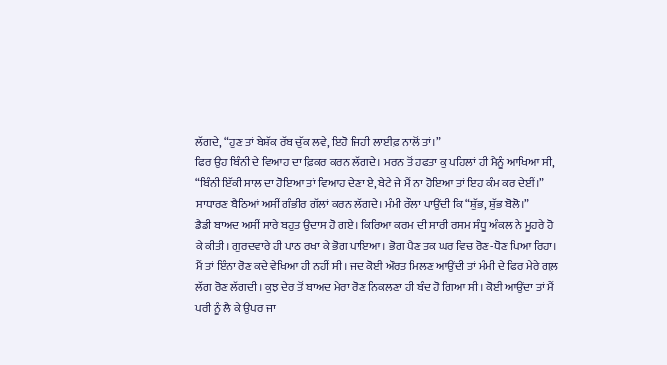ਲੱਗਦੇ, “ਹੁਣ ਤਾਂ ਬੇਸ਼ੱਕ ਰੱਬ ਚੁੱਕ ਲਵੇ, ਇਹੋ ਜਿਹੀ ਲਾਈਫ਼ ਨਾਲੋਂ ਤਾਂ।”
ਫਿਰ ਉਹ ਬਿੰਨੀ ਦੇ ਵਿਆਹ ਦਾ ਫ਼ਿਕਰ ਕਰਨ ਲੱਗਦੇ। ਮਰਨ ਤੋਂ ਹਫਤਾ ਕੁ ਪਹਿਲਾਂ ਹੀ ਮੈਨੂੰ ਆਖਿਆ ਸੀ, “ਬਿੰਨੀ ਇੱਕੀ ਸਾਲ ਦਾ ਹੋਇਆ ਤਾਂ ਵਿਆਹ ਦੇਣਾ ਏ, ਬੇਟੇ ਜੇ ਮੈਂ ਨਾ ਹੋਇਆ ਤਾਂ ਇਹ ਕੰਮ ਕਰ ਦੇਈਂ।”
ਸਾਧਾਰਣ ਬੈਠਿਆਂ ਅਸੀਂ ਗੰਭੀਰ ਗੱਲਾਂ ਕਰਨ ਲੱਗਦੇ। ਮੰਮੀ ਰੌਲਾ ਪਾਉਂਦੀ ਕਿ “ਸ਼ੁੱਭ, ਸ਼ੁੱਭ ਬੋਲੋ।”
ਡੈਡੀ ਬਾਅਦ ਅਸੀਂ ਸਾਰੇ ਬਹੁਤ ਉਦਾਸ ਹੋ ਗਏ। ਕਿਰਿਆ ਕਰਮ ਦੀ ਸਾਰੀ ਰਸਮ ਸੰਧੂ ਅੰਕਲ ਨੇ ਮੂਹਰੇ ਹੋ ਕੇ ਕੀਤੀ। ਗੁਰਦਵਾਰੇ ਹੀ ਪਾਠ ਰਖਾ ਕੇ ਭੋਗ ਪਾਇਆ। ਭੋਗ ਪੈਣ ਤਕ ਘਰ ਵਿਚ ਰੋਣ-ਧੋਣ ਪਿਆ ਰਿਹਾ। ਮੈਂ ਤਾਂ ਇੰਨਾ ਰੋਣ ਕਦੇ ਵੇਖਿਆ ਹੀ ਨਹੀਂ ਸੀ। ਜਦ ਕੋਈ ਔਰਤ ਮਿਲਣ ਆਉਂਦੀ ਤਾਂ ਮੰਮੀ ਦੇ ਫਿਰ ਮੇਰੇ ਗਲ਼ ਲੱਗ ਰੋਣ ਲੱਗਦੀ। ਕੁਝ ਦੇਰ ਤੋਂ ਬਾਅਦ ਮੇਰਾ ਰੋਣ ਨਿਕਲਣਾ ਹੀ ਬੰਦ ਹੋ ਗਿਆ ਸੀ। ਕੋਈ ਆਉਂਦਾ ਤਾਂ ਮੈਂ ਪਰੀ ਨੂੰ ਲੈ ਕੇ ਉਪਰ ਜਾ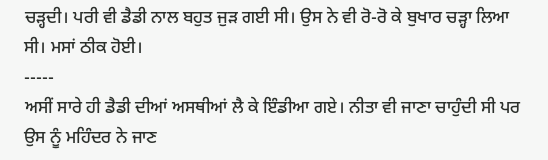ਚੜ੍ਹਦੀ। ਪਰੀ ਵੀ ਡੈਡੀ ਨਾਲ ਬਹੁਤ ਜੁੜ ਗਈ ਸੀ। ਉਸ ਨੇ ਵੀ ਰੋ-ਰੋ ਕੇ ਬੁਖਾਰ ਚੜ੍ਹਾ ਲਿਆ ਸੀ। ਮਸਾਂ ਠੀਕ ਹੋਈ।
-----
ਅਸੀਂ ਸਾਰੇ ਹੀ ਡੈਡੀ ਦੀਆਂ ਅਸਥੀਆਂ ਲੈ ਕੇ ਇੰਡੀਆ ਗਏ। ਨੀਤਾ ਵੀ ਜਾਣਾ ਚਾਹੁੰਦੀ ਸੀ ਪਰ ਉਸ ਨੂੰ ਮਹਿੰਦਰ ਨੇ ਜਾਣ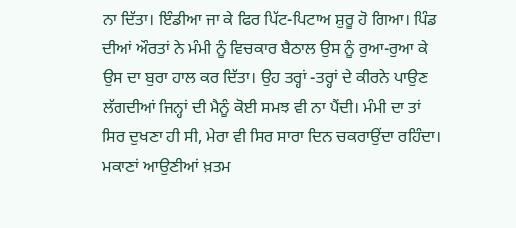ਨਾ ਦਿੱਤਾ। ਇੰਡੀਆ ਜਾ ਕੇ ਫਿਰ ਪਿੱਟ-ਪਿਟਾਅ ਸ਼ੁਰੂ ਹੋ ਗਿਆ। ਪਿੰਡ ਦੀਆਂ ਔਰਤਾਂ ਨੇ ਮੰਮੀ ਨੂੰ ਵਿਚਕਾਰ ਬੈਠਾਲ ਉਸ ਨੂੰ ਰੁਆ-ਰੁਆ ਕੇ ਉਸ ਦਾ ਬੁਰਾ ਹਾਲ ਕਰ ਦਿੱਤਾ। ਉਹ ਤਰ੍ਹਾਂ -ਤਰ੍ਹਾਂ ਦੇ ਕੀਰਨੇ ਪਾਉਣ ਲੱਗਦੀਆਂ ਜਿਨ੍ਹਾਂ ਦੀ ਮੈਨੂੰ ਕੋਈ ਸਮਝ ਵੀ ਨਾ ਪੈਂਦੀ। ਮੰਮੀ ਦਾ ਤਾਂ ਸਿਰ ਦੁਖਣਾ ਹੀ ਸੀ, ਮੇਰਾ ਵੀ ਸਿਰ ਸਾਰਾ ਦਿਨ ਚਕਰਾਉਂਦਾ ਰਹਿੰਦਾ। ਮਕਾਣਾਂ ਆਉਣੀਆਂ ਖ਼ਤਮ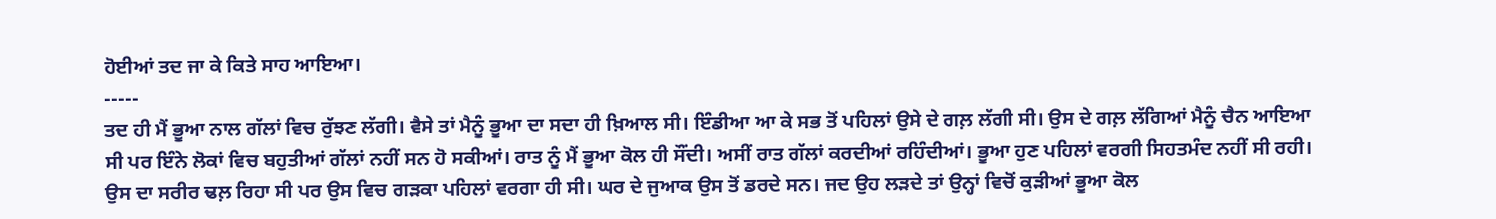ਹੋਈਆਂ ਤਦ ਜਾ ਕੇ ਕਿਤੇ ਸਾਹ ਆਇਆ।
-----
ਤਦ ਹੀ ਮੈਂ ਭੂਆ ਨਾਲ ਗੱਲਾਂ ਵਿਚ ਰੁੱਝਣ ਲੱਗੀ। ਵੈਸੇ ਤਾਂ ਮੈਨੂੰ ਭੂਆ ਦਾ ਸਦਾ ਹੀ ਖ਼ਿਆਲ ਸੀ। ਇੰਡੀਆ ਆ ਕੇ ਸਭ ਤੋਂ ਪਹਿਲਾਂ ਉਸੇ ਦੇ ਗਲ਼ ਲੱਗੀ ਸੀ। ਉਸ ਦੇ ਗਲ਼ ਲੱਗਿਆਂ ਮੈਨੂੰ ਚੈਨ ਆਇਆ ਸੀ ਪਰ ਇੰਨੇ ਲੋਕਾਂ ਵਿਚ ਬਹੁਤੀਆਂ ਗੱਲਾਂ ਨਹੀਂ ਸਨ ਹੋ ਸਕੀਆਂ। ਰਾਤ ਨੂੰ ਮੈਂ ਭੂਆ ਕੋਲ ਹੀ ਸੌਂਦੀ। ਅਸੀਂ ਰਾਤ ਗੱਲਾਂ ਕਰਦੀਆਂ ਰਹਿੰਦੀਆਂ। ਭੂਆ ਹੁਣ ਪਹਿਲਾਂ ਵਰਗੀ ਸਿਹਤਮੰਦ ਨਹੀਂ ਸੀ ਰਹੀ। ਉਸ ਦਾ ਸਰੀਰ ਢਲ਼ ਰਿਹਾ ਸੀ ਪਰ ਉਸ ਵਿਚ ਗੜਕਾ ਪਹਿਲਾਂ ਵਰਗਾ ਹੀ ਸੀ। ਘਰ ਦੇ ਜੁਆਕ ਉਸ ਤੋਂ ਡਰਦੇ ਸਨ। ਜਦ ਉਹ ਲੜਦੇ ਤਾਂ ਉਨ੍ਹਾਂ ਵਿਚੋਂ ਕੁੜੀਆਂ ਭੂਆ ਕੋਲ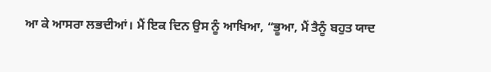ਆ ਕੇ ਆਸਰਾ ਲਭਦੀਆਂ। ਮੈਂ ਇਕ ਦਿਨ ਉਸ ਨੂੰ ਆਖਿਆ, “ਭੂਆ, ਮੈਂ ਤੈਨੂੰ ਬਹੁਤ ਯਾਦ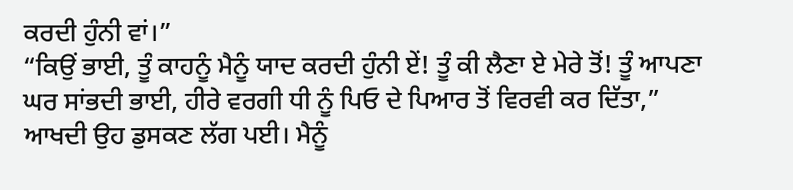ਕਰਦੀ ਹੁੰਨੀ ਵਾਂ।”
“ਕਿਉਂ ਭਾਈ, ਤੂੰ ਕਾਹਨੂੰ ਮੈਨੂੰ ਯਾਦ ਕਰਦੀ ਹੁੰਨੀ ਏਂ! ਤੂੰ ਕੀ ਲੈਣਾ ਏ ਮੇਰੇ ਤੋਂ! ਤੂੰ ਆਪਣਾ ਘਰ ਸਾਂਭਦੀ ਭਾਈ, ਹੀਰੇ ਵਰਗੀ ਧੀ ਨੂੰ ਪਿਓ ਦੇ ਪਿਆਰ ਤੋਂ ਵਿਰਵੀ ਕਰ ਦਿੱਤਾ,” ਆਖਦੀ ਉਹ ਡੁਸਕਣ ਲੱਗ ਪਈ। ਮੈਨੂੰ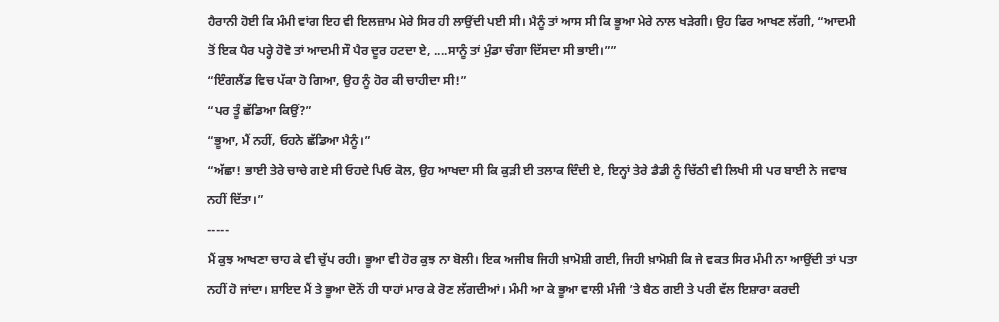ਹੈਰਾਨੀ ਹੋਈ ਕਿ ਮੰਮੀ ਵਾਂਗ ਇਹ ਵੀ ਇਲਜ਼ਾਮ ਮੇਰੇ ਸਿਰ ਹੀ ਲਾਉਂਦੀ ਪਈ ਸੀ। ਮੈਨੂੰ ਤਾਂ ਆਸ ਸੀ ਕਿ ਭੂਆ ਮੇਰੇ ਨਾਲ ਖੜੇਗੀ। ਉਹ ਫਿਰ ਆਖਣ ਲੱਗੀ, “ਆਦਮੀ ਤੋਂ ਇਕ ਪੈਰ ਪਰ੍ਹੇ ਹੋਵੋ ਤਾਂ ਆਦਮੀ ਸੌ ਪੈਰ ਦੂਰ ਹਟਦਾ ਏ, ....ਸਾਨੂੰ ਤਾਂ ਮੁੰਡਾ ਚੰਗਾ ਦਿੱਸਦਾ ਸੀ ਭਾਈ।””
“ਇੰਗਲੈਂਡ ਵਿਚ ਪੱਕਾ ਹੋ ਗਿਆ, ਉਹ ਨੂੰ ਹੋਰ ਕੀ ਚਾਹੀਦਾ ਸੀ!”
“ਪਰ ਤੂੰ ਛੱਡਿਆ ਕਿਉਂ?”
“ਭੂਆ, ਮੈਂ ਨਹੀਂ, ਓਹਨੇ ਛੱਡਿਆ ਮੈਨੂੰ।”
“ਅੱਛਾ! ਭਾਈ ਤੇਰੇ ਚਾਚੇ ਗਏ ਸੀ ਓਹਦੇ ਪਿਓ ਕੋਲ, ਉਹ ਆਖਦਾ ਸੀ ਕਿ ਕੁੜੀ ਈ ਤਲਾਕ ਦਿੰਦੀ ਏ, ਇਨ੍ਹਾਂ ਤੇਰੇ ਡੈਡੀ ਨੂੰ ਚਿੱਠੀ ਵੀ ਲਿਖੀ ਸੀ ਪਰ ਬਾਈ ਨੇ ਜਵਾਬ ਨਹੀਂ ਦਿੱਤਾ।”
-----
ਮੈਂ ਕੁਝ ਆਖਣਾ ਚਾਹ ਕੇ ਵੀ ਚੁੱਪ ਰਹੀ। ਭੂਆ ਵੀ ਹੋਰ ਕੁਝ ਨਾ ਬੋਲੀ। ਇਕ ਅਜੀਬ ਜਿਹੀ ਖ਼ਾਮੋਸ਼ੀ ਗਈ, ਜਿਹੀ ਖ਼ਾਮੋਸ਼ੀ ਕਿ ਜੇ ਵਕਤ ਸਿਰ ਮੰਮੀ ਨਾ ਆਉਂਦੀ ਤਾਂ ਪਤਾ ਨਹੀਂ ਹੋ ਜਾਂਦਾ। ਸ਼ਾਇਦ ਮੈਂ ਤੇ ਭੂਆ ਦੋਨੋਂ ਹੀ ਧਾਹਾਂ ਮਾਰ ਕੇ ਰੋਣ ਲੱਗਦੀਆਂ। ਮੰਮੀ ਆ ਕੇ ਭੂਆ ਵਾਲੀ ਮੰਜੀ ’ਤੇ ਬੈਠ ਗਈ ਤੇ ਪਰੀ ਵੱਲ ਇਸ਼ਾਰਾ ਕਰਦੀ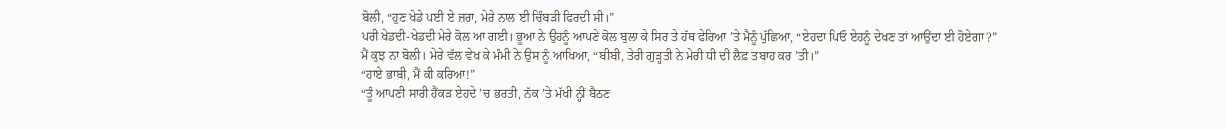ਬੋਲੀ, “ਹੁਣ ਖੇਡੇ ਪਈ ਏ ਜ਼ਰਾ, ਮੇਰੇ ਨਾਲ ਈ ਚਿੰਬੜੀ ਫਿਰਦੀ ਸੀ।”
ਪਰੀ ਖੇਡਦੀ-ਖੇਡਦੀ ਮੇਰੇ ਕੋਲ ਆ ਗਈ। ਭੂਆ ਨੇ ਉਹਨੂੰ ਆਪਣੇ ਕੋਲ ਬੁਲਾ ਕੇ ਸਿਰ ਤੇ ਹੱਥ ਫੇਰਿਆ ’ਤੇ ਮੈਨੂੰ ਪੁੱਛਿਆ, “ਏਹਦਾ ਪਿਓ ਏਹਨੂੰ ਦੇਖਣ ਤਾਂ ਆਉਂਦਾ ਈ ਹੋਏਗਾ?”
ਮੈਂ ਕੁਝ ਨਾ ਬੋਲੀ। ਮੇਰੇ ਵੱਲ ਵੇਖ ਕੇ ਮੰਮੀ ਨੇ ਉਸ ਨੂੰ ਆਖਿਆ, “ਬੀਬੀ, ਤੇਰੀ ਗੁੜ੍ਹਤੀ ਨੇ ਮੇਰੀ ਧੀ ਦੀ ਲੈਫ਼ ਤਬਾਹ ਕਰ ’ਤੀ।”
“ਹਾਏ ਭਾਬੀ, ਮੈਂ ਕੀ ਕਰਿਆ!”
“ਤੂੰ ਆਪਣੀ ਸਾਰੀ ਹੈਂਕੜ ਏਹਦੇ ’ਚ ਭਰਤੀ, ਨੱਕ ’ਤੇ ਮੱਖੀ ਨ੍ਹੀਂ ਬੈਠਣ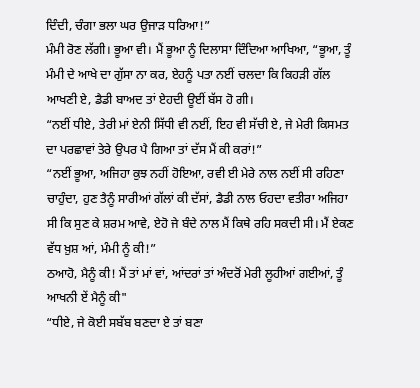ਦਿੰਦੀ, ਚੰਗਾ ਭਲਾ ਘਰ ਉਜਾੜ ਧਰਿਆ!”
ਮੰਮੀ ਰੋਣ ਲੱਗੀ। ਭੂਆ ਵੀ। ਮੈਂ ਭੂਆ ਨੂੰ ਦਿਲਾਸਾ ਦਿੰਦਿਆ ਆਖਿਆ, “ਭੂਆ, ਤੂੰ ਮੰਮੀ ਦੇ ਆਖੇ ਦਾ ਗੁੱਸਾ ਨਾ ਕਰ, ਏਹਨੂੰ ਪਤਾ ਨਈਂ ਚਲਦਾ ਕਿ ਕਿਹੜੀ ਗੱਲ ਆਖਣੀ ਏ, ਡੈਡੀ ਬਾਅਦ ਤਾਂ ਏਹਦੀ ਊਈਂ ਬੱਸ ਹੋ ਗੀ।
“ਨਈਂ ਧੀਏ, ਤੇਰੀ ਮਾਂ ਏਨੀ ਸਿੱਧੀ ਵੀ ਨਈਂ, ਇਹ ਵੀ ਸੱਚੀ ਏ, ਜੇ ਮੇਰੀ ਕਿਸਮਤ ਦਾ ਪਰਛਾਵਾਂ ਤੇਰੇ ਉਪਰ ਪੈ ਗਿਆ ਤਾਂ ਦੱਸ ਮੈਂ ਕੀ ਕਰਾਂ!”
“ਨਈਂ ਭੂਆ, ਅਜਿਹਾ ਕੁਝ ਨਹੀਂ ਹੋਇਆ, ਰਵੀ ਈ ਮੇਰੇ ਨਾਲ ਨਈਂ ਸੀ ਰਹਿਣਾ ਚਾਹੁੰਦਾ, ਹੁਣ ਤੈਨੂੰ ਸਾਰੀਆਂ ਗੱਲਾਂ ਕੀ ਦੱਸਾਂ, ਡੈਡੀ ਨਾਲ ਓਹਦਾ ਵਤੀਰਾ ਅਜਿਹਾ ਸੀ ਕਿ ਸੁਣ ਕੇ ਸ਼ਰਮ ਆਵੇ, ਏਹੋ ਜੇ ਬੰਦੇ ਨਾਲ ਮੈਂ ਕਿਥੇ ਰਹਿ ਸਕਦੀ ਸੀ। ਮੈਂ ਏਕਣ ਵੱਧ ਖ਼ੁਸ਼ ਆਂ, ਮੰਮੀ ਨੂੰ ਕੀ!”
ਠਆਹੋ, ਮੈਨੂੰ ਕੀ! ਮੈਂ ਤਾਂ ਮਾਂ ਵਾਂ, ਆਂਦਰਾਂ ਤਾਂ ਅੰਦਰੋਂ ਮੇਰੀ ਲੂਹੀਆਂ ਗਈਆਂ, ਤੂੰ ਆਖਨੀ ਏਂ ਮੈਨੂੰ ਕੀ"
“ਧੀਏ, ਜੇ ਕੋਈ ਸਬੱਬ ਬਣਦਾ ਏ ਤਾਂ ਬਣਾ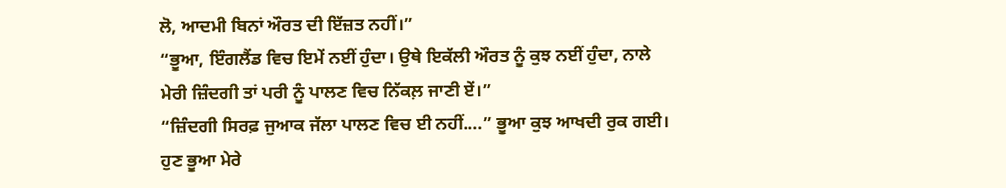ਲੋ, ਆਦਮੀ ਬਿਨਾਂ ਔਰਤ ਦੀ ਇੱਜ਼ਤ ਨਹੀਂ।”
“ਭੂਆ, ਇੰਗਲੈਂਡ ਵਿਚ ਇਮੇਂ ਨਈਂ ਹੁੰਦਾ। ਉਥੇ ਇਕੱਲੀ ਔਰਤ ਨੂੰ ਕੁਝ ਨਈਂ ਹੁੰਦਾ, ਨਾਲੇ ਮੇਰੀ ਜ਼ਿੰਦਗੀ ਤਾਂ ਪਰੀ ਨੂੰ ਪਾਲਣ ਵਿਚ ਨਿੱਕਲ਼ ਜਾਣੀ ਏਂ।”
“ਜ਼ਿੰਦਗੀ ਸਿਰਫ਼ ਜੁਆਕ ਜੱਲਾ ਪਾਲਣ ਵਿਚ ਈ ਨਹੀਂ....” ਭੂਆ ਕੁਝ ਆਖਦੀ ਰੁਕ ਗਈ। ਹੁਣ ਭੂਆ ਮੇਰੇ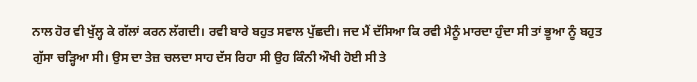ਨਾਲ ਹੋਰ ਵੀ ਖੁੱਲ੍ਹ ਕੇ ਗੱਲਾਂ ਕਰਨ ਲੱਗਦੀ। ਰਵੀ ਬਾਰੇ ਬਹੁਤ ਸਵਾਲ ਪੁੱਛਦੀ। ਜਦ ਮੈਂ ਦੱਸਿਆ ਕਿ ਰਵੀ ਮੈਨੂੰ ਮਾਰਦਾ ਹੁੰਦਾ ਸੀ ਤਾਂ ਭੂਆ ਨੂੰ ਬਹੁਤ ਗੁੱਸਾ ਚੜ੍ਹਿਆ ਸੀ। ਉਸ ਦਾ ਤੇਜ਼ ਚਲਦਾ ਸਾਹ ਦੱਸ ਰਿਹਾ ਸੀ ਉਹ ਕਿੰਨੀ ਔਖੀ ਹੋਈ ਸੀ ਤੇ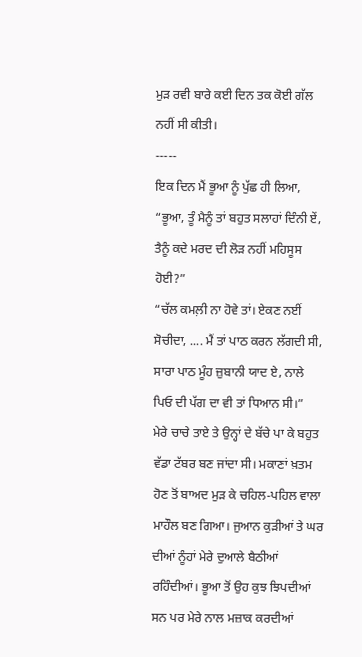ਮੁੜ ਰਵੀ ਬਾਰੇ ਕਈ ਦਿਨ ਤਕ ਕੋਈ ਗੱਲ ਨਹੀਂ ਸੀ ਕੀਤੀ।
-----
ਇਕ ਦਿਨ ਮੈਂ ਭੂਆ ਨੂੰ ਪੁੱਛ ਹੀ ਲਿਆ, “ਭੂਆ, ਤੂੰ ਮੈਨੂੰ ਤਾਂ ਬਹੁਤ ਸਲਾਹਾਂ ਦਿੰਨੀ ਏਂ, ਤੈਨੂੰ ਕਦੇ ਮਰਦ ਦੀ ਲੋੜ ਨਹੀਂ ਮਹਿਸੂਸ ਹੋਈ?”
“ਚੱਲ ਕਮਲ਼ੀ ਨਾ ਹੋਵੇ ਤਾਂ। ਏਕਣ ਨਈਂ ਸੋਚੀਦਾ, .... ਮੈਂ ਤਾਂ ਪਾਠ ਕਰਨ ਲੱਗਦੀ ਸੀ, ਸਾਰਾ ਪਾਠ ਮੂੰਹ ਜ਼ੁਬਾਨੀ ਯਾਦ ਏ, ਨਾਲੇ ਪਿਓ ਦੀ ਪੱਗ ਦਾ ਵੀ ਤਾਂ ਧਿਆਨ ਸੀ।”
ਮੇਰੇ ਚਾਚੇ ਤਾਏ ਤੇ ਉਨ੍ਹਾਂ ਦੇ ਬੱਚੇ ਪਾ ਕੇ ਬਹੁਤ ਵੱਡਾ ਟੱਬਰ ਬਣ ਜਾਂਦਾ ਸੀ। ਮਕਾਣਾਂ ਖ਼ਤਮ ਹੋਣ ਤੋਂ ਬਾਅਦ ਮੁੜ ਕੇ ਚਹਿਲ-ਪਹਿਲ ਵਾਲਾ ਮਾਹੌਲ ਬਣ ਗਿਆ। ਜੁਆਨ ਕੁੜੀਆਂ ਤੇ ਘਰ ਦੀਆਂ ਨੂੰਹਾਂ ਮੇਰੇ ਦੁਆਲੇ ਬੈਠੀਆਂ ਰਹਿੰਦੀਆਂ। ਭੂਆ ਤੋਂ ਉਹ ਕੁਝ ਝਿਪਦੀਆਂ ਸਨ ਪਰ ਮੇਰੇ ਨਾਲ ਮਜ਼ਾਕ ਕਰਦੀਆਂ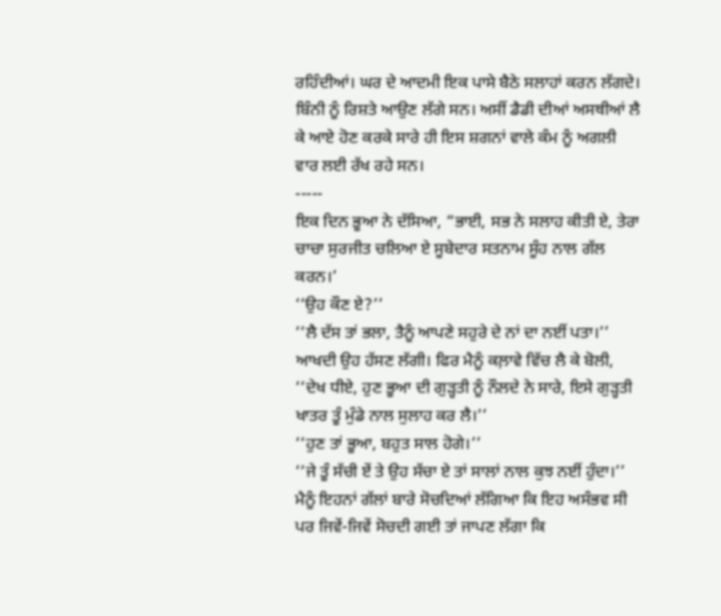ਰਹਿੰਦੀਆਂ। ਘਰ ਦੇ ਆਦਮੀ ਇਕ ਪਾਸੇ ਬੈਠੇ ਸਲਾਹਾਂ ਕਰਨ ਲੱਗਦੇ। ਬਿੰਨੀ ਨੂੰ ਰਿਸ਼ਤੇ ਆਉਣ ਲੱਗੇ ਸਨ। ਅਸੀਂ ਡੈਡੀ ਦੀਆਂ ਅਸਥੀਆਂ ਲੈ ਕੇ ਆਏ ਹੋਣ ਕਰਕੇ ਸਾਰੇ ਹੀ ਇਸ ਸ਼ਗਨਾਂ ਵਾਲੇ ਕੰਮ ਨੂੰ ਅਗਲੀ ਵਾਰ ਲਈ ਰੱਖ ਰਹੇ ਸਨ।
-----
ਇਕ ਦਿਨ ਭੂਆ ਨੇ ਦੱਸਿਆ, “ਭਾਈ, ਸਭ ਨੇ ਸਲਾਹ ਕੀਤੀ ਏ, ਤੇਰਾ ਚਾਚਾ ਸੁਰਜੀਤ ਚਲਿਆ ਏ ਸੂਬੇਦਾਰ ਸਤਨਾਮ ਸੂੰਹ ਨਾਲ ਗੱਲ ਕਰਨ।’
‘‘ਉਹ ਕੌਣ ਏ?’’
‘‘ਲੈ ਦੱਸ ਤਾਂ ਭਲਾ, ਤੈਨੂੰ ਆਪਣੇ ਸਹੁਰੇ ਦੇ ਨਾਂ ਦਾ ਨਈਂ ਪਤਾ।’’ ਆਖਦੀ ਉਹ ਹੱਸਣ ਲੱਗੀ। ਫਿਰ ਮੈਨੂੰ ਕਲ਼ਾਵੇ ਵਿੱਚ ਲੈ ਕੇ ਬੋਲੀ, ‘‘ਦੇਖ ਧੀਏ, ਹੁਣ ਭੂਆ ਦੀ ਗੁੜ੍ਹਤੀ ਨੂੰ ਨੌਲਦੇ ਨੇ ਸਾਰੇ, ਇਸੇ ਗੁੜ੍ਹਤੀ ਖਾਤਰ ਤੂੰ ਮੁੰਡੇ ਨਾਲ ਸੁਲਾਹ ਕਰ ਲੈ।’’
‘‘ਹੁਣ ਤਾਂ ਭੂਆ, ਬਹੁਤ ਸਾਲ ਹੋਗੇ।’’
‘‘ਜੇ ਤੂੰ ਸੱਚੀ ਏਂ ਤੇ ਉਹ ਸੱਚਾ ਏ ਤਾਂ ਸਾਲਾਂ ਨਾਲ ਕੁਝ ਨਈਂ ਹੁੰਦਾ।’’
ਮੈਨੂੰ ਇਹਨਾਂ ਗੱਲਾਂ ਬਾਰੇ ਸੋਚਦਿਆਂ ਲੱਗਿਆ ਕਿ ਇਹ ਅਸੰਭਵ ਸੀ ਪਰ ਜਿਵੇਂ-ਜਿਵੇਂ ਸੋਚਦੀ ਗਈ ਤਾਂ ਜਾਪਣ ਲੱਗਾ ਕਿ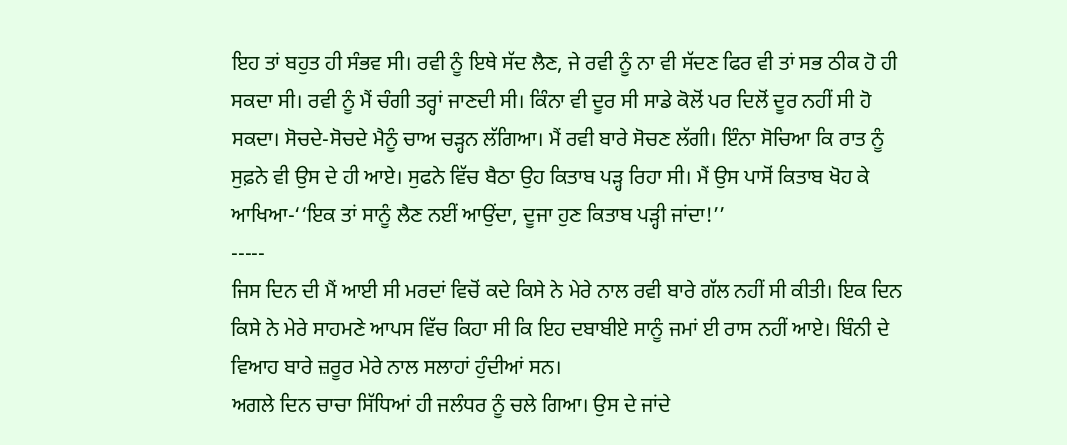ਇਹ ਤਾਂ ਬਹੁਤ ਹੀ ਸੰਭਵ ਸੀ। ਰਵੀ ਨੂੰ ਇਥੇ ਸੱਦ ਲੈਣ, ਜੇ ਰਵੀ ਨੂੰ ਨਾ ਵੀ ਸੱਦਣ ਫਿਰ ਵੀ ਤਾਂ ਸਭ ਠੀਕ ਹੋ ਹੀ ਸਕਦਾ ਸੀ। ਰਵੀ ਨੂੰ ਮੈਂ ਚੰਗੀ ਤਰ੍ਹਾਂ ਜਾਣਦੀ ਸੀ। ਕਿੰਨਾ ਵੀ ਦੂਰ ਸੀ ਸਾਡੇ ਕੋਲੋਂ ਪਰ ਦਿਲੋਂ ਦੂਰ ਨਹੀਂ ਸੀ ਹੋ ਸਕਦਾ। ਸੋਚਦੇ-ਸੋਚਦੇ ਮੈਨੂੰ ਚਾਅ ਚੜ੍ਹਨ ਲੱਗਿਆ। ਮੈਂ ਰਵੀ ਬਾਰੇ ਸੋਚਣ ਲੱਗੀ। ਇੰਨਾ ਸੋਚਿਆ ਕਿ ਰਾਤ ਨੂੰ ਸੁਫ਼ਨੇ ਵੀ ਉਸ ਦੇ ਹੀ ਆਏ। ਸੁਫਨੇ ਵਿੱਚ ਬੈਠਾ ਉਹ ਕਿਤਾਬ ਪੜ੍ਹ ਰਿਹਾ ਸੀ। ਮੈਂ ਉਸ ਪਾਸੋਂ ਕਿਤਾਬ ਖੋਹ ਕੇ ਆਖਿਆ-‘‘ਇਕ ਤਾਂ ਸਾਨੂੰ ਲੈਣ ਨਈਂ ਆਉਂਦਾ, ਦੂਜਾ ਹੁਣ ਕਿਤਾਬ ਪੜ੍ਹੀ ਜਾਂਦਾ!’’
-----
ਜਿਸ ਦਿਨ ਦੀ ਮੈਂ ਆਈ ਸੀ ਮਰਦਾਂ ਵਿਚੋਂ ਕਦੇ ਕਿਸੇ ਨੇ ਮੇਰੇ ਨਾਲ ਰਵੀ ਬਾਰੇ ਗੱਲ ਨਹੀਂ ਸੀ ਕੀਤੀ। ਇਕ ਦਿਨ ਕਿਸੇ ਨੇ ਮੇਰੇ ਸਾਹਮਣੇ ਆਪਸ ਵਿੱਚ ਕਿਹਾ ਸੀ ਕਿ ਇਹ ਦਬਾਬੀਏ ਸਾਨੂੰ ਜਮਾਂ ਈ ਰਾਸ ਨਹੀਂ ਆਏ। ਬਿੰਨੀ ਦੇ ਵਿਆਹ ਬਾਰੇ ਜ਼ਰੂਰ ਮੇਰੇ ਨਾਲ ਸਲਾਹਾਂ ਹੁੰਦੀਆਂ ਸਨ।
ਅਗਲੇ ਦਿਨ ਚਾਚਾ ਸਿੱਧਿਆਂ ਹੀ ਜਲੰਧਰ ਨੂੰ ਚਲੇ ਗਿਆ। ਉਸ ਦੇ ਜਾਂਦੇ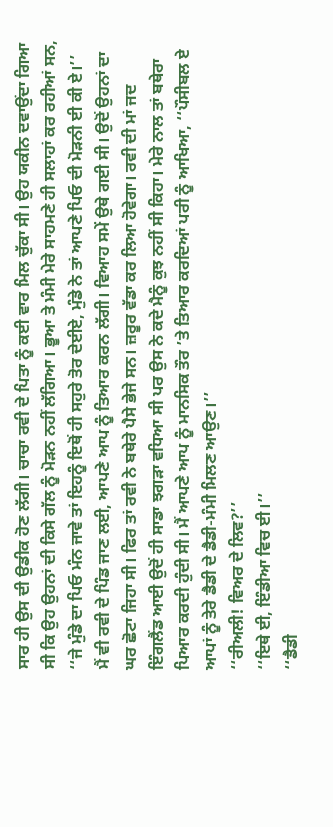ਸਾਰ ਹੀ ਉਸ ਦੀ ਉਡੀਕ ਹੋਣ ਲੱਗੀ। ਚਾਚਾ ਰਵੀ ਦੇ ਪਿਤਾ ਨੂੰ ਕਈ ਵਾਰ ਮਿਲ ਚੁੱਕਾ ਸੀ। ਉਹ ਯਕੀਨ ਦਵਾਉਂਦਾ ਗਿਆ ਸੀ ਕਿ ਉਹ ਉਹਨਾਂ ਦੀ ਕਿਸੇ ਗੱਲ ਨੂੰ ਮੋੜਨ ਨਹੀਂ ਲੱਗਿਆ। ਭੂਆ ਤੇ ਮੰਮੀ ਮੇਰੇ ਸਾਹਮਣੇ ਹੀ ਸਲਾਹਾਂ ਕਰ ਰਹੀਆਂ ਸਨ, ‘‘ਜੇ ਮੁੰਡੇ ਦਾ ਪਿਓ ਮੰਨ ਜਾਵੇ ਤਾਂ ਇਹਨੂੰ ਇਥੋਂ ਹੀ ਸਹੁਰੇ ਤੋਰ ਦੇਈਏ, ਮੁੰਡੇ ਨੇ ਤਾਂ ਆਪਣੇ ਪਿਓ ਦੀ ਮੋੜਨੀ ਈ ਕੀ ਏ।’’
ਮੈਂ ਵੀ ਰਵੀ ਦੇ ਪਿੰਡ ਜਾਣ ਲਈ, ਆਪਣੇ ਆਪ ਨੂੰ ਤਿਆਰ ਕਰਨ ਲੱਗੀ। ਵਿਆਹ ਸਮੇਂ ਉਥੇ ਗਈ ਸੀ। ਉਦੋਂ ਉਹਨਾਂ ਦਾ ਘਰ ਛੋਟਾ ਜਿਹਾ ਸੀ। ਫਿਰ ਤਾਂ ਰਵੀ ਨੇ ਬਥੇਰੇ ਪੈਸੇ ਭੇਜੇ ਸਨ। ਜ਼ਰੂਰ ਵੱਡਾ ਕਰ ਲਿਆ ਹੋਵੇਗਾ। ਰਵੀ ਦੀ ਮਾਂ ਜਦ ਇੰਗਲੈਂਡ ਆਈ ਉਦੋਂ ਹੀ ਸਾਡਾ ਝਗੜਾ ਵਧਿਆ ਸੀ ਪਰ ਉਸ ਨੇ ਕਦੇ ਮੈਨੂੰ ਕੁਝ ਨਹੀਂ ਸੀ ਕਿਹਾ। ਮੇਰੇ ਨਾਲ ਤਾਂ ਬਥੇਰਾ ਪਿਆਰ ਕਰਦੀ ਹੁੰਦੀ ਸੀ। ਮੈਂ ਆਪਣੇ ਆਪ ਨੂੰ ਮਾਨਸਿਕ ਤੌਰ ’ਤੇ ਤਿਆਰ ਕਰਦਿਆਂ ਪਰੀ ਨੂੰ ਆਖਿਆ, ‘‘ਪੌਸੀਬਲ ਏ ਆਪਾਂ ਨੂੰ ਤੇਰੇ ਡੈਡੀ ਦੇ ਡੈਡੀ-ਮੰਮੀ ਮਿਲਣ ਆਉਣ।’’
‘‘ਰੀਅਲੀ! ਵਿਅਰ ਦੇ ਲਿਵ?’’
‘‘ਇਥੇ ਈ, ਇੰਡੀਆ ਵਿਚ ਈ।’’
‘‘ਡੈਡੀ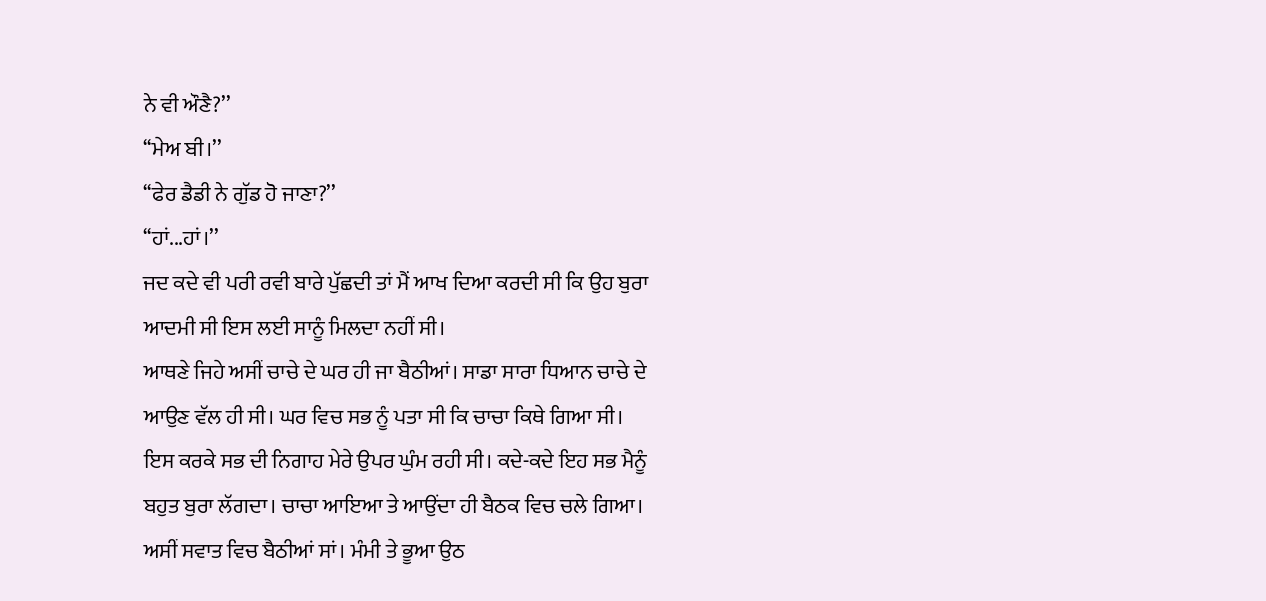ਨੇ ਵੀ ਔਣੈ?’’
‘‘ਮੇਅ ਬੀ।’’
‘‘ਫੇਰ ਡੈਡੀ ਨੇ ਗੁੱਡ ਹੋ ਜਾਣਾ?’’
‘‘ਹਾਂ...ਹਾਂ।’’
ਜਦ ਕਦੇ ਵੀ ਪਰੀ ਰਵੀ ਬਾਰੇ ਪੁੱਛਦੀ ਤਾਂ ਮੈਂ ਆਖ ਦਿਆ ਕਰਦੀ ਸੀ ਕਿ ਉਹ ਬੁਰਾ ਆਦਮੀ ਸੀ ਇਸ ਲਈ ਸਾਨੂੰ ਮਿਲਦਾ ਨਹੀਂ ਸੀ।
ਆਥਣੇ ਜਿਹੇ ਅਸੀਂ ਚਾਚੇ ਦੇ ਘਰ ਹੀ ਜਾ ਬੈਠੀਆਂ। ਸਾਡਾ ਸਾਰਾ ਧਿਆਨ ਚਾਚੇ ਦੇ ਆਉਣ ਵੱਲ ਹੀ ਸੀ। ਘਰ ਵਿਚ ਸਭ ਨੂੰ ਪਤਾ ਸੀ ਕਿ ਚਾਚਾ ਕਿਥੇ ਗਿਆ ਸੀ। ਇਸ ਕਰਕੇ ਸਭ ਦੀ ਨਿਗਾਹ ਮੇਰੇ ਉਪਰ ਘੁੰਮ ਰਹੀ ਸੀ। ਕਦੇ-ਕਦੇ ਇਹ ਸਭ ਮੈਨੂੰ ਬਹੁਤ ਬੁਰਾ ਲੱਗਦਾ। ਚਾਚਾ ਆਇਆ ਤੇ ਆਉਂਦਾ ਹੀ ਬੈਠਕ ਵਿਚ ਚਲੇ ਗਿਆ। ਅਸੀਂ ਸਵਾਤ ਵਿਚ ਬੈਠੀਆਂ ਸਾਂ। ਮੰਮੀ ਤੇ ਭੂਆ ਉਠ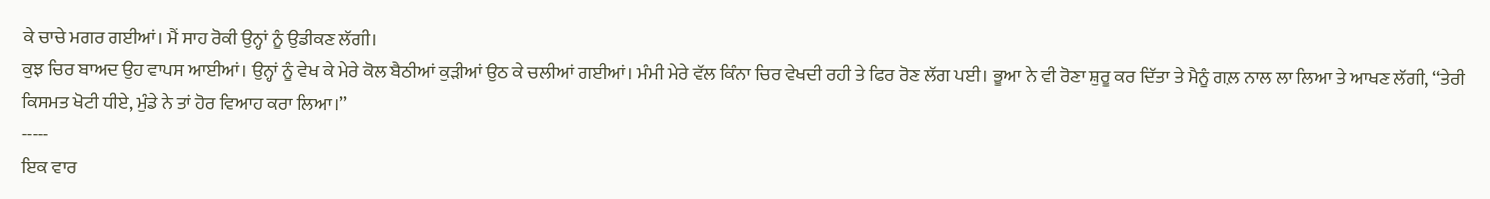ਕੇ ਚਾਚੇ ਮਗਰ ਗਈਆਂ। ਮੈਂ ਸਾਹ ਰੋਕੀ ਉਨ੍ਹਾਂ ਨੂੰ ਉਡੀਕਣ ਲੱਗੀ।
ਕੁਝ ਚਿਰ ਬਾਅਦ ਉਹ ਵਾਪਸ ਆਈਆਂ। ਉਨ੍ਹਾਂ ਨੂੰ ਵੇਖ ਕੇ ਮੇਰੇ ਕੋਲ ਬੈਠੀਆਂ ਕੁੜੀਆਂ ਉਠ ਕੇ ਚਲੀਆਂ ਗਈਆਂ। ਮੰਮੀ ਮੇਰੇ ਵੱਲ ਕਿੰਨਾ ਚਿਰ ਵੇਖਦੀ ਰਹੀ ਤੇ ਫਿਰ ਰੋਣ ਲੱਗ ਪਈ। ਭੂਆ ਨੇ ਵੀ ਰੋਣਾ ਸ਼ੁਰੂ ਕਰ ਦਿੱਤਾ ਤੇ ਮੈਨੂੰ ਗਲ਼ ਨਾਲ ਲਾ ਲਿਆ ਤੇ ਆਖਣ ਲੱਗੀ, ‘‘ਤੇਰੀ ਕਿਸਮਤ ਖੋਟੀ ਧੀਏ, ਮੁੰਡੇ ਨੇ ਤਾਂ ਹੋਰ ਵਿਆਹ ਕਰਾ ਲਿਆ।’’
-----
ਇਕ ਵਾਰ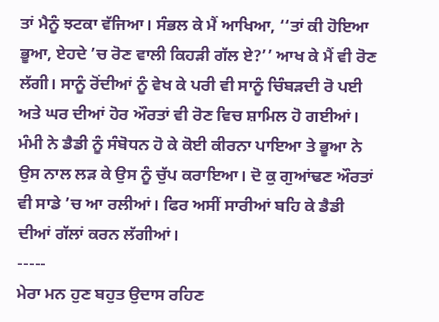ਤਾਂ ਮੈਨੂੰ ਝਟਕਾ ਵੱਜਿਆ। ਸੰਭਲ ਕੇ ਮੈਂ ਆਖਿਆ, ‘‘ਤਾਂ ਕੀ ਹੋਇਆ ਭੂਆ, ਏਹਦੇ ’ਚ ਰੋਣ ਵਾਲੀ ਕਿਹੜੀ ਗੱਲ ਏ?’’ ਆਖ ਕੇ ਮੈਂ ਵੀ ਰੋਣ ਲੱਗੀ। ਸਾਨੂੰ ਰੋਂਦੀਆਂ ਨੂੰ ਵੇਖ ਕੇ ਪਰੀ ਵੀ ਸਾਨੂੰ ਚਿੰਬੜਦੀ ਰੋ ਪਈ ਅਤੇ ਘਰ ਦੀਆਂ ਹੋਰ ਔਰਤਾਂ ਵੀ ਰੋਣ ਵਿਚ ਸ਼ਾਮਿਲ ਹੋ ਗਈਆਂ। ਮੰਮੀ ਨੇ ਡੈਡੀ ਨੂੰ ਸੰਬੋਧਨ ਹੋ ਕੇ ਕੋਈ ਕੀਰਨਾ ਪਾਇਆ ਤੇ ਭੂਆ ਨੇ ਉਸ ਨਾਲ ਲੜ ਕੇ ਉਸ ਨੂੰ ਚੁੱਪ ਕਰਾਇਆ। ਦੋ ਕੁ ਗੁਆਂਢਣ ਔਰਤਾਂ ਵੀ ਸਾਡੇ ’ਚ ਆ ਰਲੀਆਂ। ਫਿਰ ਅਸੀਂ ਸਾਰੀਆਂ ਬਹਿ ਕੇ ਡੈਡੀ ਦੀਆਂ ਗੱਲਾਂ ਕਰਨ ਲੱਗੀਆਂ।
-----
ਮੇਰਾ ਮਨ ਹੁਣ ਬਹੁਤ ਉਦਾਸ ਰਹਿਣ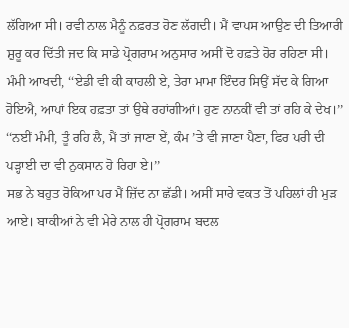ਲੱਗਿਆ ਸੀ। ਰਵੀ ਨਾਲ ਮੈਨੂੰ ਨਫ਼ਰਤ ਹੋਣ ਲੱਗਦੀ। ਮੈਂ ਵਾਪਸ ਆਉਣ ਦੀ ਤਿਆਰੀ ਸ਼ੁਰੂ ਕਰ ਦਿੱਤੀ ਜਦ ਕਿ ਸਾਡੇ ਪ੍ਰੋਗਰਾਮ ਅਨੁਸਾਰ ਅਸੀਂ ਦੋ ਹਫ਼ਤੇ ਹੋਰ ਰਹਿਣਾ ਸੀ। ਮੰਮੀ ਆਖਦੀ, ‘‘ਏਡੀ ਵੀ ਕੀ ਕਾਹਲੀ ਏ, ਤੇਰਾ ਮਾਮਾ ਇੰਦਰ ਸਿਉਂ ਸੱਦ ਕੇ ਗਿਆ ਹੋਇਐ, ਆਪਾਂ ਇਕ ਹਫ਼ਤਾ ਤਾਂ ਉਥੇ ਰਹਾਂਗੀਆਂ। ਹੁਣ ਨਾਨਕੀਂ ਵੀ ਤਾਂ ਰਹਿ ਕੇ ਦੇਖ।’’
‘‘ਨਈਂ ਮੰਮੀ, ਤੂੰ ਰਹਿ ਲੈ, ਮੈਂ ਤਾਂ ਜਾਣਾ ਏਂ, ਕੰਮ ’ਤੇ ਵੀ ਜਾਣਾ ਪੈਣਾ, ਫਿਰ ਪਰੀ ਦੀ ਪੜ੍ਹਾਈ ਦਾ ਵੀ ਨੁਕਸਾਨ ਹੋ ਰਿਹਾ ਏ।’’
ਸਭ ਨੇ ਬਹੁਤ ਰੋਕਿਆ ਪਰ ਮੈਂ ਜ਼ਿੱਦ ਨਾ ਛੱਡੀ। ਅਸੀਂ ਸਾਰੇ ਵਕਤ ਤੋਂ ਪਹਿਲਾਂ ਹੀ ਮੁੜ ਆਏ। ਬਾਕੀਆਂ ਨੇ ਵੀ ਮੇਰੇ ਨਾਲ ਹੀ ਪ੍ਰੋਗਰਾਮ ਬਦਲ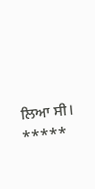ਲਿਆ ਸੀ।
*****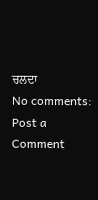ਚਲਦਾ
No comments:
Post a Comment